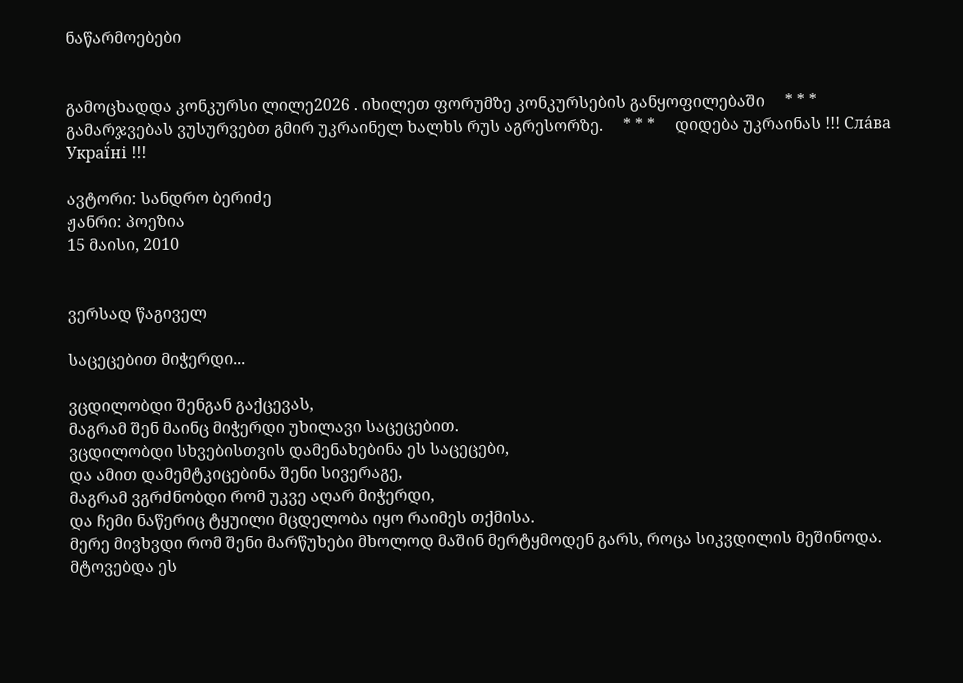ნაწარმოებები


გამოცხადდა კონკურსი ლილე2026 . იხილეთ ფორუმზე კონკურსების განყოფილებაში     * * *     გამარჯვებას ვუსურვებთ გმირ უკრაინელ ხალხს რუს აგრესორზე.     * * *     დიდება უკრაინას !!! Сла́ва Украї́ні !!!

ავტორი: სანდრო ბერიძე
ჟანრი: პოეზია
15 მაისი, 2010


ვერსად წაგიველ

საცეცებით მიჭერდი...

ვცდილობდი შენგან გაქცევას,
მაგრამ შენ მაინც მიჭერდი უხილავი საცეცებით.
ვცდილობდი სხვებისთვის დამენახებინა ეს საცეცები,
და ამით დამემტკიცებინა შენი სივერაგე,
მაგრამ ვგრძნობდი რომ უკვე აღარ მიჭერდი,
და ჩემი ნაწერიც ტყუილი მცდელობა იყო რაიმეს თქმისა.
მერე მივხვდი რომ შენი მარწუხები მხოლოდ მაშინ მერტყმოდენ გარს, როცა სიკვდილის მეშინოდა.
მტოვებდა ეს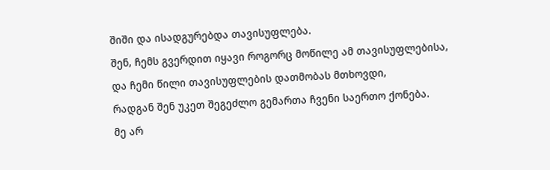შიში და ისადგურებდა თავისუფლება.
შენ, ჩემს გვერდით იყავი როგორც მოწილე ამ თავისუფლებისა,
და ჩემი წილი თავისუფლების დათმობას მთხოვდი,
რადგან შენ უკეთ შეგეძლო გემართა ჩვენი საერთო ქონება.
მე არ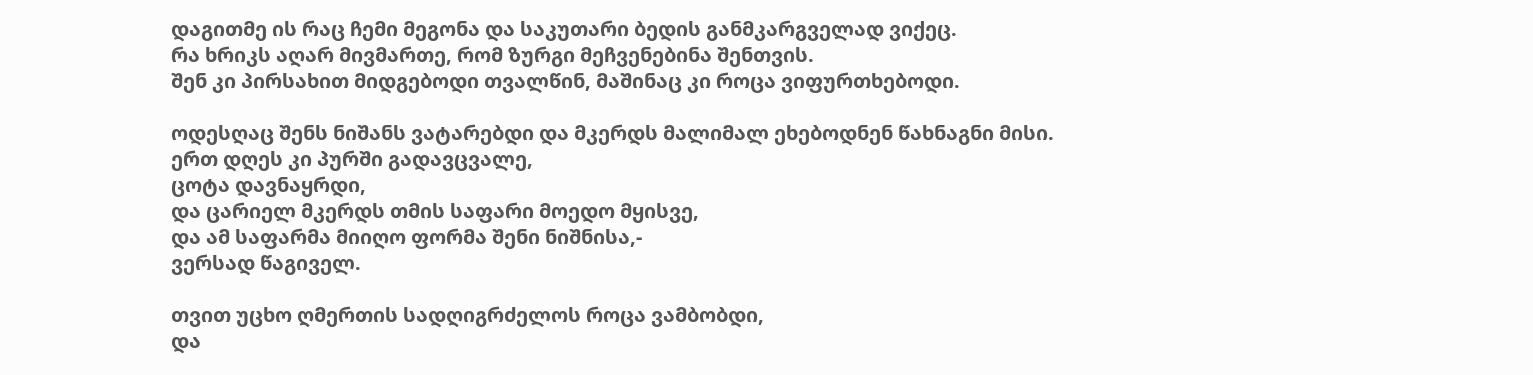დაგითმე ის რაც ჩემი მეგონა და საკუთარი ბედის განმკარგველად ვიქეც.
რა ხრიკს აღარ მივმართე, რომ ზურგი მეჩვენებინა შენთვის.
შენ კი პირსახით მიდგებოდი თვალწინ, მაშინაც კი როცა ვიფურთხებოდი.

ოდესღაც შენს ნიშანს ვატარებდი და მკერდს მალიმალ ეხებოდნენ წახნაგნი მისი.
ერთ დღეს კი პურში გადავცვალე,
ცოტა დავნაყრდი,
და ცარიელ მკერდს თმის საფარი მოედო მყისვე,
და ამ საფარმა მიიღო ფორმა შენი ნიშნისა,-
ვერსად წაგიველ.

თვით უცხო ღმერთის სადღიგრძელოს როცა ვამბობდი,
და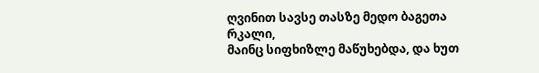ღვინით სავსე თასზე მედო ბაგეთა რკალი,
მაინც სიფხიზლე მაწუხებდა, და ხუთ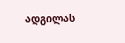ადგილას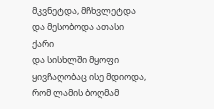მკვნეტდა, მჩხვლეტდა და მესობოდა ათასი ქარი
და სისხლში მყოფი ყივჩაღობაც ისე მდიოდა,
რომ ლამის ბოღმამ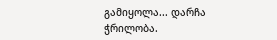გამიყოლა... დარჩა ჭრილობა.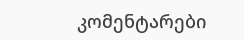კომენტარები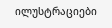ილუსტრაციები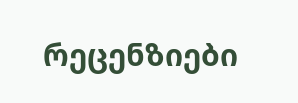რეცენზიები